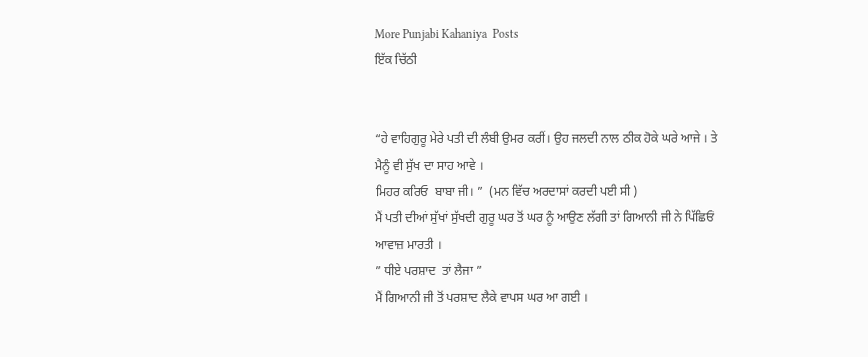More Punjabi Kahaniya  Posts
ਇੱਕ ਚਿੱਠੀ


“ਹੇ ਵਾਹਿਗੁਰੂ ਮੇਰੇ ਪਤੀ ਦੀ ਲੰਬੀ ਉਮਰ ਕਰੀਂ। ਉਹ ਜਲਦੀ ਨਾਲ ਠੀਕ ਹੋਕੇ ਘਰੇ ਆਜੇ । ਤੇ ਮੈਨੂੰ ਵੀ ਸੁੱਖ ਦਾ ਸਾਹ ਆਵੇ ।
ਮਿਹਰ ਕਰਿਓ  ਬਾਬਾ ਜੀ। ”  (ਮਨ ਵਿੱਚ ਅਰਦਾਸਾਂ ਕਰਦੀ ਪਈ ਸੀ )
ਮੈਂ ਪਤੀ ਦੀਆਂ ਸੁੱਖਾਂ ਸੁੱਖਦੀ ਗੁਰੂ ਘਰ ਤੋਂ ਘਰ ਨੂੰ ਆਉਣ ਲੱਗੀ ਤਾਂ ਗਿਆਨੀ ਜੀ ਨੇ ਪਿੱਛਿਓਂ ਆਵਾਜ਼ ਮਾਰਤੀ ।
” ਧੀਏ ਪਰਸ਼ਾਦ  ਤਾਂ ਲੈਜਾ ”
ਮੈਂ ਗਿਆਨੀ ਜੀ ਤੋਂ ਪਰਸ਼ਾਦ ਲੈਕੇ ਵਾਪਸ ਘਰ ਆ ਗਈ ।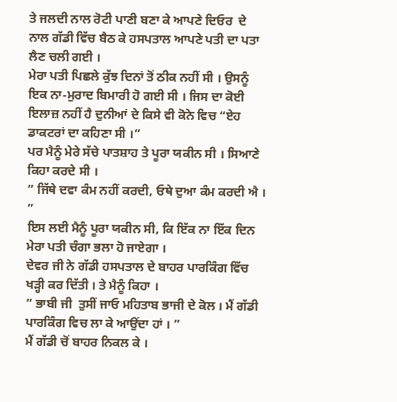ਤੇ ਜਲਦੀ ਨਾਲ ਰੋਟੀ ਪਾਣੀ ਬਣਾ ਕੇ ਆਪਣੇ ਦਿਓਰ  ਦੇ ਨਾਲ ਗੱਡੀ ਵਿੱਚ ਬੈਠ ਕੇ ਹਸਪਤਾਲ ਆਪਣੇ ਪਤੀ ਦਾ ਪਤਾ ਲੈਣ ਚਲੀ ਗਈ ।
ਮੇਰਾ ਪਤੀ ਪਿਛਲੇ ਕੁੱਝ ਦਿਨਾਂ ਤੋਂ ਠੀਕ ਨਹੀਂ ਸੀ । ਉਸਨੂੰ ਇਕ ਨਾ-ਮੁਰਾਦ ਬਿਮਾਰੀ ਹੋ ਗਈ ਸੀ । ਜਿਸ ਦਾ ਕੋਈ ਇਲਾਜ਼ ਨਹੀਂ ਹੈ ਦੁਨੀਆਂ ਦੇ ਕਿਸੇ ਵੀ ਕੋਨੇ ਵਿਚ “ਏਹ ਡਾਕਟਰਾਂ ਦਾ ਕਹਿਣਾ ਸੀ ।”
ਪਰ ਮੈਨੂੰ ਮੇਰੇ ਸੱਚੇ ਪਾਤਸ਼ਾਹ ਤੇ ਪੂਰਾ ਯਕੀਨ ਸੀ । ਸਿਆਣੇ ਕਿਹਾ ਕਰਦੇ ਸੀ ।
” ਜਿੱਥੇ ਦਵਾ ਕੰਮ ਨਹੀਂ ਕਰਦੀ, ਓਥੇ ਦੁਆ ਕੰਮ ਕਰਦੀ ਐ । ”
ਇਸ ਲਈ ਮੈਨੂੰ ਪੂਰਾ ਯਕੀਨ ਸੀ, ਕਿ ਇੱਕ ਨਾ ਇੱਕ ਦਿਨ ਮੇਰਾ ਪਤੀ ਚੰਗਾ ਭਲਾ ਹੋ ਜਾਏਗਾ ।
ਦੇਵਰ ਜੀ ਨੇ ਗੱਡੀ ਹਸਪਤਾਲ ਦੇ ਬਾਹਰ ਪਾਰਕਿੰਗ ਵਿੱਚ ਖੜ੍ਹੀ ਕਰ ਦਿੱਤੀ । ਤੇ ਮੈਨੂੰ ਕਿਹਾ ।
” ਭਾਬੀ ਜੀ  ਤੁਸੀਂ ਜਾਓ ਮਹਿਤਾਬ ਭਾਜੀ ਦੇ ਕੋਲ । ਮੈਂ ਗੱਡੀ ਪਾਰਕਿੰਗ ਵਿਚ ਲਾ ਕੇ ਆਉਂਦਾ ਹਾਂ । ”
ਮੈਂ ਗੱਡੀ ਚੋਂ ਬਾਹਰ ਨਿਕਲ ਕੇ ।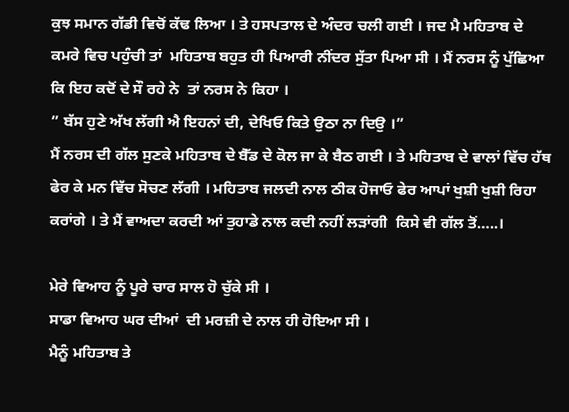ਕੁਝ ਸਮਾਨ ਗੱਡੀ ਵਿਚੋਂ ਕੱਢ ਲਿਆ । ਤੇ ਹਸਪਤਾਲ ਦੇ ਅੰਦਰ ਚਲੀ ਗਈ । ਜਦ ਮੈ ਮਹਿਤਾਬ ਦੇ ਕਮਰੇ ਵਿਚ ਪਹੁੰਚੀ ਤਾਂ  ਮਹਿਤਾਬ ਬਹੁਤ ਹੀ ਪਿਆਰੀ ਨੀਂਦਰ ਸੁੱਤਾ ਪਿਆ ਸੀ । ਮੈਂ ਨਰਸ ਨੂੰ ਪੁੱਛਿਆ ਕਿ ਇਹ ਕਦੋਂ ਦੇ ਸੌ ਰਹੇ ਨੇ  ਤਾਂ ਨਰਸ ਨੇ ਕਿਹਾ ।
” ਬੱਸ ਹੁਣੇ ਅੱਖ ਲੱਗੀ ਐ ਇਹਨਾਂ ਦੀ, ਦੇਖਿਓ ਕਿਤੇ ਉਠਾ ਨਾ ਦਿਉ ।”
ਮੈਂ ਨਰਸ ਦੀ ਗੱਲ ਸੁਣਕੇ ਮਹਿਤਾਬ ਦੇ ਬੈੱਡ ਦੇ ਕੋਲ ਜਾ ਕੇ ਬੈਠ ਗਈ । ਤੇ ਮਹਿਤਾਬ ਦੇ ਵਾਲਾਂ ਵਿੱਚ ਹੱਥ ਫੇਰ ਕੇ ਮਨ ਵਿੱਚ ਸੋਚਣ ਲੱਗੀ । ਮਹਿਤਾਬ ਜਲਦੀ ਨਾਲ ਠੀਕ ਹੋਜਾਓ ਫੇਰ ਆਪਾਂ ਖੁਸ਼ੀ ਖੁਸ਼ੀ ਰਿਹਾ ਕਰਾਂਗੇ । ਤੇ ਮੈਂ ਵਾਅਦਾ ਕਰਦੀ ਆਂ ਤੁਹਾਡੇ ਨਾਲ ਕਦੀ ਨਹੀਂ ਲੜਾਂਗੀ  ਕਿਸੇ ਵੀ ਗੱਲ ਤੋਂ…..।

ਮੇਰੇ ਵਿਆਹ ਨੂੰ ਪੂਰੇ ਚਾਰ ਸਾਲ ਹੋ ਚੁੱਕੇ ਸੀ ।
ਸਾਡਾ ਵਿਆਹ ਘਰ ਦੀਆਂ  ਦੀ ਮਰਜ਼ੀ ਦੇ ਨਾਲ ਹੀ ਹੋਇਆ ਸੀ ।
ਮੈਨੂੰ ਮਹਿਤਾਬ ਤੇ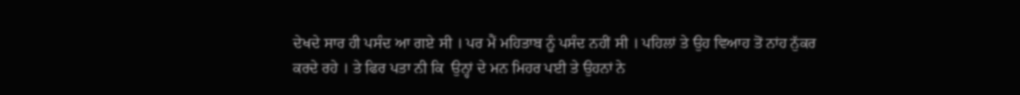ਦੇਖਦੇ ਸਾਰ ਹੀ ਪਸੰਦ ਆ ਗਏ ਸੀ । ਪਰ ਮੈਂ ਮਹਿਤਾਬ ਨੂੰ ਪਸੰਦ ਨਹੀਂ ਸੀ । ਪਹਿਲਾਂ ਤੇ ਉਹ ਵਿਆਹ ਤੋਂ ਨਾਂਹ ਨੁੱਕਰ ਕਰਦੇ ਰਹੇ । ਤੇ ਫਿਰ ਪਤਾ ਨੀ ਕਿ  ਉਨ੍ਹਾਂ ਦੇ ਮਨ ਮਿਹਰ ਪਈ ਤੇ ਉਹਨਾਂ ਨੇ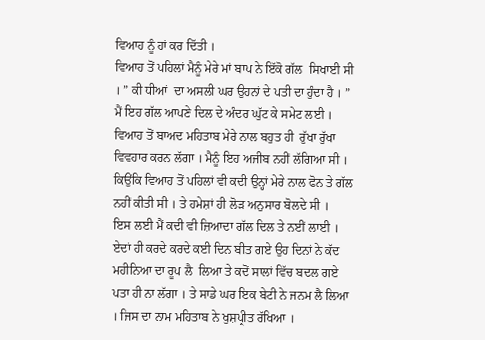ਵਿਆਹ ਨੂੰ ਹਾਂ ਕਰ ਦਿੱਤੀ ।
ਵਿਆਹ ਤੋਂ ਪਹਿਲਾਂ ਮੈਨੂੰ ਮੇਰੇ ਮਾਂ ਬਾਪ ਨੇ ਇੱਕੋ ਗੱਲ  ਸਿਖਾਈ ਸੀ । ” ਕੀ ਧੀਆਂ  ਦਾ ਅਸਲੀ ਘਰ ਉਹਨਾਂ ਦੇ ਪਤੀ ਦਾ ਹੁੰਦਾ ਹੈ । ”
ਮੈਂ ਇਹ ਗੱਲ ਆਪਣੇ ਦਿਲ ਦੇ ਅੰਦਰ ਘੁੱਟ ਕੇ ਸਮੇਟ ਲਈ । ਵਿਆਹ ਤੋਂ ਬਾਅਦ ਮਹਿਤਾਬ ਮੇਰੇ ਨਾਲ ਬਹੁਤ ਹੀ  ਰੁੱਖਾ ਰੁੱਖਾ ਵਿਵਹਾਰ ਕਰਨ ਲੱਗਾ । ਮੈਨੂੰ ਇਹ ਅਜੀਬ ਨਹੀਂ ਲੱਗਿਆ ਸੀ । ਕਿਉਂਕਿ ਵਿਆਹ ਤੋਂ ਪਹਿਲਾਂ ਵੀ ਕਦੀ ਉਨ੍ਹਾਂ ਮੇਰੇ ਨਾਲ ਫੋਨ ਤੇ ਗੱਲ ਨਹੀਂ ਕੀਤੀ ਸੀ । ਤੇ ਹਮੇਸ਼ਾਂ ਹੀ ਲੋੜ ਅਨੁਸਾਰ ਬੋਲਦੇ ਸੀ ।
ਇਸ ਲਈ ਮੈਂ ਕਦੀ ਵੀ ਜ਼ਿਆਦਾ ਗੱਲ ਦਿਲ ਤੇ ਨਈਂ ਲਾਈ । ਏਦਾਂ ਹੀ ਕਰਦੇ ਕਰਦੇ ਕਈ ਦਿਨ ਬੀਤ ਗਏ ਉਹ ਦਿਨਾਂ ਨੇ ਕੱਦ ਮਹੀਨਿਆ ਦਾ ਰੂਪ ਲੈ  ਲਿਆ ਤੇ ਕਦੋਂ ਸਾਲਾਂ ਵਿੱਚ ਬਦਲ ਗਏ ਪਤਾ ਹੀ ਨਾ ਲੱਗਾ । ਤੇ ਸਾਡੇ ਘਰ ਇਕ ਬੇਟੀ ਨੇ ਜਨਮ ਲੈ ਲਿਆ । ਜਿਸ ਦਾ ਨਾਮ ਮਹਿਤਾਬ ਨੇ ਖੁਸ਼ਪ੍ਰੀਤ ਰੱਖਿਆ ।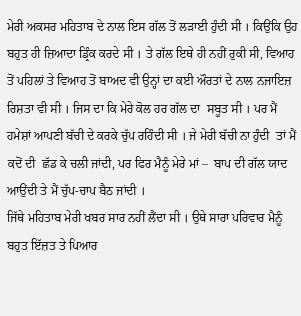ਮੇਰੀ ਅਕਸਰ ਮਹਿਤਾਬ ਦੇ ਨਾਲ ਇਸ ਗੱਲ ਤੋਂ ਲੜਾਈ ਹੁੰਦੀ ਸੀ । ਕਿਉਂਕਿ ਉਹ ਬਹੁਤ ਹੀ ਜ਼ਿਆਦਾ ਡ੍ਰਿੰਕ ਕਰਦੇ ਸੀ । ਤੇ ਗੱਲ ਇਥੇ ਹੀ ਨਹੀਂ ਰੁਕੀ ਸੀ, ਵਿਆਹ ਤੋਂ ਪਹਿਲਾਂ ਤੇ ਵਿਆਹ ਤੋਂ ਬਾਅਦ ਵੀ ਉਨ੍ਹਾਂ ਦਾ ਕਈ ਔਰਤਾਂ ਦੇ ਨਾਲ ਨਜਾਇਜ਼ ਰਿਸ਼ਤਾ ਵੀ ਸੀ । ਜਿਸ ਦਾ ਕਿ ਮੇਰੇ ਕੋਲ ਹਰ ਗੱਲ ਦਾ  ਸਬੂਤ ਸੀ । ਪਰ ਮੈਂ ਹਮੇਸ਼ਾਂ ਆਪਣੀ ਬੱਚੀ ਦੇ ਕਰਕੇ ਚੁੱਪ ਰਹਿੰਦੀ ਸੀ । ਜੇ ਮੇਰੀ ਬੱਚੀ ਨਾ ਹੁੰਦੀ  ਤਾਂ ਮੈਂ ਕਦੋਂ ਦੀ  ਛੱਡ ਕੇ ਚਲੀ ਜਾਂਦੀ, ਪਰ ਫਿਰ ਮੈਨੂੰ ਮੇਰੇ ਮਾਂ –  ਬਾਪ ਦੀ ਗੱਲ ਯਾਦ ਆਉਂਦੀ ਤੇ ਮੈਂ ਚੁੱਪ-ਚਾਪ ਬੈਠ ਜਾਂਦੀ ।
ਜਿੱਥੇ ਮਹਿਤਾਬ ਮੇਰੀ ਖਬਰ ਸਾਰ ਨਹੀਂ ਲੈਂਦਾ ਸੀ । ਉਥੇ ਸਾਰਾ ਪਰਿਵਾਰ ਮੈਨੂੰ ਬਹੁਤ ਇੱਜ਼ਤ ਤੇ ਪਿਆਰ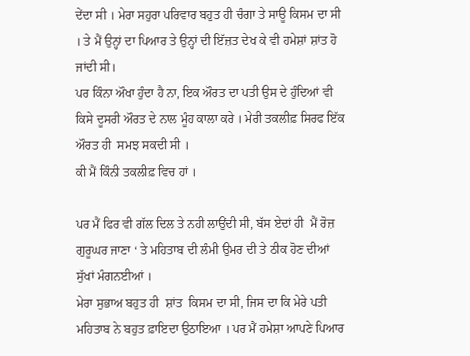ਦੇਂਦਾ ਸੀ । ਮੇਰਾ ਸਹੁਰਾ ਪਰਿਵਾਰ ਬਹੁਤ ਹੀ ਚੰਗਾ ਤੇ ਸਾਊ ਕਿਸਮ ਦਾ ਸੀ । ਤੇ ਮੈਂ ਉਨ੍ਹਾਂ ਦਾ ਪਿਆਰ ਤੇ ਉਨ੍ਹਾਂ ਦੀ ਇੱਜ਼ਤ ਦੇਖ ਕੇ ਵੀ ਹਮੇਸ਼ਾਂ ਸ਼ਾਂਤ ਹੋ ਜਾਂਦੀ ਸੀ।
ਪਰ ਕਿੰਨਾ ਔਖਾ ਹੁੰਦਾ ਹੈ ਨਾ, ਇਕ ਔਰਤ ਦਾ ਪਤੀ ਉਸ ਦੇ ਹੁੰਦਿਆਂ ਵੀ ਕਿਸੇ ਦੂਸਰੀ ਔਰਤ ਦੇ ਨਾਲ ਮੂੰਹ ਕਾਲਾ ਕਰੇ । ਮੇਰੀ ਤਕਲੀਫ਼ ਸਿਰਫ ਇੱਕ ਔਰਤ ਹੀ  ਸਮਝ ਸਕਦੀ ਸੀ ।
ਕੀ ਮੈਂ ਕਿੰਨੀ ਤਕਲੀਫ਼ ਵਿਚ ਹਾਂ ।

ਪਰ ਮੈਂ ਫਿਰ ਵੀ ਗੱਲ ਦਿਲ ਤੇ ਨਹੀ ਲਾਉਂਦੀ ਸੀ, ਬੱਸ ਏਦਾਂ ਹੀ  ਮੈਂ ਰੋਜ਼  ਗੁਰੂਘਰ ਜਾਣਾ ‘ ਤੇ ਮਹਿਤਾਬ ਦੀ ਲੰਮੀ ਉਮਰ ਦੀ ਤੇ ਠੀਕ ਹੋਣ ਦੀਆਂ ਸੁੱਖਾਂ ਮੰਗਨਈਆਂ ।
ਮੇਰਾ ਸੁਭਾਅ ਬਹੁਤ ਹੀ  ਸ਼ਾਂਤ  ਕਿਸਮ ਦਾ ਸੀ, ਜਿਸ ਦਾ ਕਿ ਮੇਰੇ ਪਤੀ ਮਹਿਤਾਬ ਨੇ ਬਹੁਤ ਫ਼ਾਇਦਾ ਉਠਾਇਆ । ਪਰ ਮੈਂ ਹਮੇਸ਼ਾ ਆਪਣੇ ਪਿਆਰ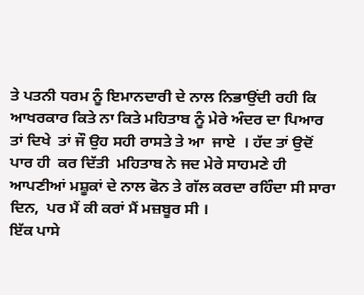ਤੇ ਪਤਨੀ ਧਰਮ ਨੂੰ ਇਮਾਨਦਾਰੀ ਦੇ ਨਾਲ ਨਿਭਾਉਂਦੀ ਰਹੀ ਕਿ ਆਖਰਕਾਰ ਕਿਤੇ ਨਾ ਕਿਤੇ ਮਹਿਤਾਬ ਨੂੰ ਮੇਰੇ ਅੰਦਰ ਦਾ ਪਿਆਰ ਤਾਂ ਦਿਖੇ  ਤਾਂ ਜੌ ਉਹ ਸਹੀ ਰਾਸਤੇ ਤੇ ਆ  ਜਾਏ  । ਹੱਦ ਤਾਂ ਉਦੋਂ ਪਾਰ ਹੀ  ਕਰ ਦਿੱਤੀ  ਮਹਿਤਾਬ ਨੇ ਜਦ ਮੇਰੇ ਸਾਹਮਣੇ ਹੀ ਆਪਣੀਆਂ ਮਸ਼ੂਕਾਂ ਦੇ ਨਾਲ ਫੋਨ ਤੇ ਗੱਲ ਕਰਦਾ ਰਹਿੰਦਾ ਸੀ ਸਾਰਾ ਦਿਨ,  ਪਰ ਮੈਂ ਕੀ ਕਰਾਂ ਮੈਂ ਮਜ਼ਬੂਰ ਸੀ ।
ਇੱਕ ਪਾਸੇ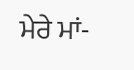ਮੇਰੇ ਮਾਂ-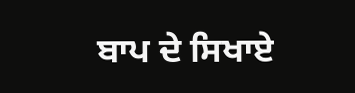ਬਾਪ ਦੇ ਸਿਖਾਏ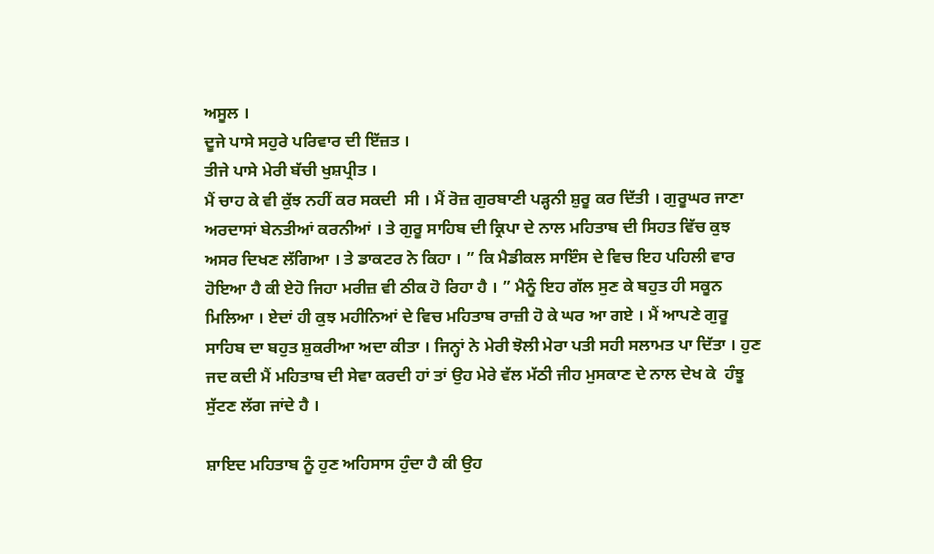ਅਸੂਲ ।
ਦੂਜੇ ਪਾਸੇ ਸਹੁਰੇ ਪਰਿਵਾਰ ਦੀ ਇੱਜ਼ਤ ।
ਤੀਜੇ ਪਾਸੇ ਮੇਰੀ ਬੱਚੀ ਖੁਸ਼ਪ੍ਰੀਤ ।
ਮੈਂ ਚਾਹ ਕੇ ਵੀ ਕੁੱਝ ਨਹੀਂ ਕਰ ਸਕਦੀ  ਸੀ । ਮੈਂ ਰੋਜ਼ ਗੁਰਬਾਣੀ ਪੜ੍ਹਨੀ ਸ਼ੁਰੂ ਕਰ ਦਿੱਤੀ । ਗੁਰੂਘਰ ਜਾਣਾ ਅਰਦਾਸਾਂ ਬੇਨਤੀਆਂ ਕਰਨੀਆਂ । ਤੇ ਗੁਰੂ ਸਾਹਿਬ ਦੀ ਕ੍ਰਿਪਾ ਦੇ ਨਾਲ ਮਹਿਤਾਬ ਦੀ ਸਿਹਤ ਵਿੱਚ ਕੁਝ ਅਸਰ ਦਿਖਣ ਲੱਗਿਆ । ਤੇ ਡਾਕਟਰ ਨੇ ਕਿਹਾ । ” ਕਿ ਮੈਡੀਕਲ ਸਾਇੰਸ ਦੇ ਵਿਚ ਇਹ ਪਹਿਲੀ ਵਾਰ ਹੋਇਆ ਹੈ ਕੀ ਏਹੋ ਜਿਹਾ ਮਰੀਜ਼ ਵੀ ਠੀਕ ਹੋ ਰਿਹਾ ਹੈ । ” ਮੈਨੂੰ ਇਹ ਗੱਲ ਸੁਣ ਕੇ ਬਹੁਤ ਹੀ ਸਕੂਨ ਮਿਲਿਆ । ਏਦਾਂ ਹੀ ਕੁਝ ਮਹੀਨਿਆਂ ਦੇ ਵਿਚ ਮਹਿਤਾਬ ਰਾਜ਼ੀ ਹੋ ਕੇ ਘਰ ਆ ਗਏ । ਮੈਂ ਆਪਣੇ ਗੁਰੂ ਸਾਹਿਬ ਦਾ ਬਹੁਤ ਸ਼ੁਕਰੀਆ ਅਦਾ ਕੀਤਾ । ਜਿਨ੍ਹਾਂ ਨੇ ਮੇਰੀ ਝੋਲੀ ਮੇਰਾ ਪਤੀ ਸਹੀ ਸਲਾਮਤ ਪਾ ਦਿੱਤਾ । ਹੁਣ ਜਦ ਕਦੀ ਮੈਂ ਮਹਿਤਾਬ ਦੀ ਸੇਵਾ ਕਰਦੀ ਹਾਂ ਤਾਂ ਉਹ ਮੇਰੇ ਵੱਲ ਮੱਠੀ ਜੀਹ ਮੁਸਕਾਣ ਦੇ ਨਾਲ ਦੇਖ ਕੇ  ਹੰਝੂ ਸੁੱਟਣ ਲੱਗ ਜਾਂਦੇ ਹੈ ।

ਸ਼ਾਇਦ ਮਹਿਤਾਬ ਨੂੰ ਹੁਣ ਅਹਿਸਾਸ ਹੁੰਦਾ ਹੈ ਕੀ ਉਹ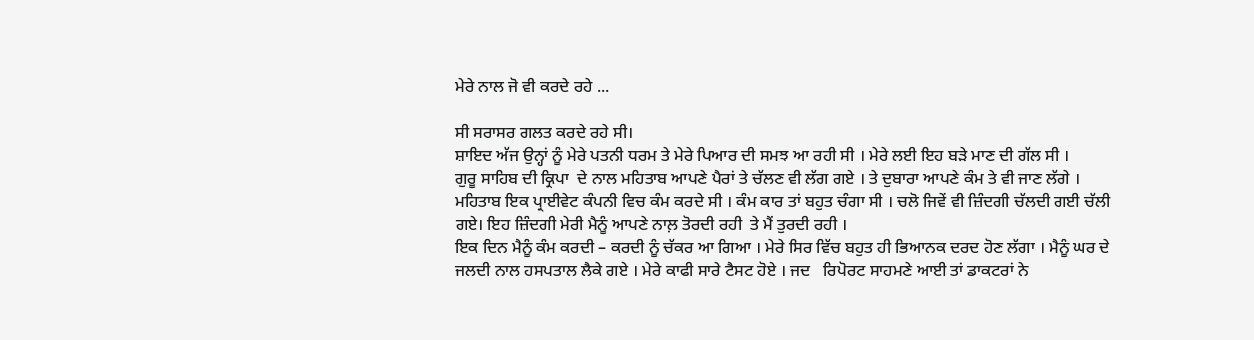ਮੇਰੇ ਨਾਲ ਜੋ ਵੀ ਕਰਦੇ ਰਹੇ ...

ਸੀ ਸਰਾਸਰ ਗਲਤ ਕਰਦੇ ਰਹੇ ਸੀ।
ਸ਼ਾਇਦ ਅੱਜ ਉਨ੍ਹਾਂ ਨੂੰ ਮੇਰੇ ਪਤਨੀ ਧਰਮ ਤੇ ਮੇਰੇ ਪਿਆਰ ਦੀ ਸਮਝ ਆ ਰਹੀ ਸੀ । ਮੇਰੇ ਲਈ ਇਹ ਬੜੇ ਮਾਣ ਦੀ ਗੱਲ ਸੀ ।
ਗੁਰੂ ਸਾਹਿਬ ਦੀ ਕ੍ਰਿਪਾ  ਦੇ ਨਾਲ ਮਹਿਤਾਬ ਆਪਣੇ ਪੈਰਾਂ ਤੇ ਚੱਲਣ ਵੀ ਲੱਗ ਗਏ । ਤੇ ਦੁਬਾਰਾ ਆਪਣੇ ਕੰਮ ਤੇ ਵੀ ਜਾਣ ਲੱਗੇ । ਮਹਿਤਾਬ ਇਕ ਪ੍ਰਾਈਵੇਟ ਕੰਪਨੀ ਵਿਚ ਕੰਮ ਕਰਦੇ ਸੀ । ਕੰਮ ਕਾਰ ਤਾਂ ਬਹੁਤ ਚੰਗਾ ਸੀ । ਚਲੋ ਜਿਵੇਂ ਵੀ ਜ਼ਿੰਦਗੀ ਚੱਲਦੀ ਗਈ ਚੱਲੀ  ਗਏ। ਇਹ ਜ਼ਿੰਦਗੀ ਮੇਰੀ ਮੈਨੂੰ ਆਪਣੇ ਨਾਲ਼ ਤੋਰਦੀ ਰਹੀ  ਤੇ ਮੈਂ ਤੁਰਦੀ ਰਹੀ ।
ਇਕ ਦਿਨ ਮੈਨੂੰ ਕੰਮ ਕਰਦੀ – ਕਰਦੀ ਨੂੰ ਚੱਕਰ ਆ ਗਿਆ । ਮੇਰੇ ਸਿਰ ਵਿੱਚ ਬਹੁਤ ਹੀ ਭਿਆਨਕ ਦਰਦ ਹੋਣ ਲੱਗਾ । ਮੈਨੂੰ ਘਰ ਦੇ ਜਲਦੀ ਨਾਲ ਹਸਪਤਾਲ ਲੈਕੇ ਗਏ । ਮੇਰੇ ਕਾਫੀ ਸਾਰੇ ਟੈਸਟ ਹੋਏ । ਜਦ   ਰਿਪੋਰਟ ਸਾਹਮਣੇ ਆਈ ਤਾਂ ਡਾਕਟਰਾਂ ਨੇ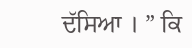ਦੱਸਿਆ । ” ਕਿ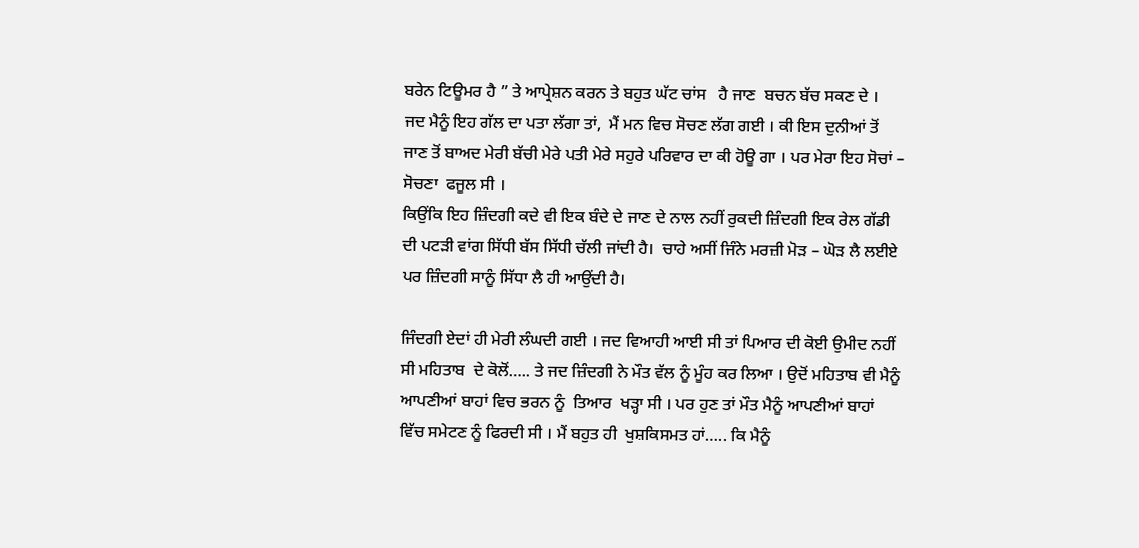ਬਰੇਨ ਟਿਊਮਰ ਹੈ ” ਤੇ ਆਪ੍ਰੇਸ਼ਨ ਕਰਨ ਤੇ ਬਹੁਤ ਘੱਟ ਚਾਂਸ   ਹੈ ਜਾਣ  ਬਚਨ ਬੱਚ ਸਕਣ ਦੇ ।
ਜਦ ਮੈਨੂੰ ਇਹ ਗੱਲ ਦਾ ਪਤਾ ਲੱਗਾ ਤਾਂ,  ਮੈਂ ਮਨ ਵਿਚ ਸੋਚਣ ਲੱਗ ਗਈ । ਕੀ ਇਸ ਦੁਨੀਆਂ ਤੋਂ ਜਾਣ ਤੋਂ ਬਾਅਦ ਮੇਰੀ ਬੱਚੀ ਮੇਰੇ ਪਤੀ ਮੇਰੇ ਸਹੁਰੇ ਪਰਿਵਾਰ ਦਾ ਕੀ ਹੋਊ ਗਾ । ਪਰ ਮੇਰਾ ਇਹ ਸੋਚਾਂ – ਸੋਚਣਾ  ਫਜੂਲ ਸੀ ।
ਕਿਉਂਕਿ ਇਹ ਜ਼ਿੰਦਗੀ ਕਦੇ ਵੀ ਇਕ ਬੰਦੇ ਦੇ ਜਾਣ ਦੇ ਨਾਲ ਨਹੀਂ ਰੁਕਦੀ ਜ਼ਿੰਦਗੀ ਇਕ ਰੇਲ ਗੱਡੀ ਦੀ ਪਟੜੀ ਵਾਂਗ ਸਿੱਧੀ ਬੱਸ ਸਿੱਧੀ ਚੱਲੀ ਜਾਂਦੀ ਹੈ।  ਚਾਹੇ ਅਸੀਂ ਜਿੰਨੇ ਮਰਜ਼ੀ ਮੋੜ – ਘੋੜ ਲੈ ਲਈਏ ਪਰ ਜ਼ਿੰਦਗੀ ਸਾਨੂੰ ਸਿੱਧਾ ਲੈ ਹੀ ਆਉਂਦੀ ਹੈ।

ਜਿੰਦਗੀ ਏਦਾਂ ਹੀ ਮੇਰੀ ਲੰਘਦੀ ਗਈ । ਜਦ ਵਿਆਹੀ ਆਈ ਸੀ ਤਾਂ ਪਿਆਰ ਦੀ ਕੋਈ ਉਮੀਦ ਨਹੀਂ ਸੀ ਮਹਿਤਾਬ  ਦੇ ਕੋਲੋਂ….. ਤੇ ਜਦ ਜ਼ਿੰਦਗੀ ਨੇ ਮੌਤ ਵੱਲ ਨੂੰ ਮੂੰਹ ਕਰ ਲਿਆ । ਉਦੋਂ ਮਹਿਤਾਬ ਵੀ ਮੈਨੂੰ ਆਪਣੀਆਂ ਬਾਹਾਂ ਵਿਚ ਭਰਨ ਨੂੰ  ਤਿਆਰ  ਖੜ੍ਹਾ ਸੀ । ਪਰ ਹੁਣ ਤਾਂ ਮੌਤ ਮੈਨੂੰ ਆਪਣੀਆਂ ਬਾਹਾਂ ਵਿੱਚ ਸਮੇਟਣ ਨੂੰ ਫਿਰਦੀ ਸੀ । ਮੈਂ ਬਹੁਤ ਹੀ  ਖੁਸ਼ਕਿਸਮਤ ਹਾਂ….. ਕਿ ਮੈਨੂੰ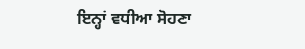ਇਨ੍ਹਾਂ ਵਧੀਆ ਸੋਹਣਾ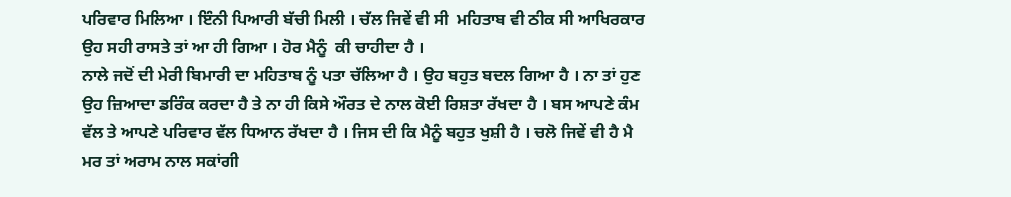ਪਰਿਵਾਰ ਮਿਲਿਆ । ਇੰਨੀ ਪਿਆਰੀ ਬੱਚੀ ਮਿਲੀ । ਚੱਲ ਜਿਵੇਂ ਵੀ ਸੀ  ਮਹਿਤਾਬ ਵੀ ਠੀਕ ਸੀ ਆਖਿਰਕਾਰ ਉਹ ਸਹੀ ਰਾਸਤੇ ਤਾਂ ਆ ਹੀ ਗਿਆ । ਹੋਰ ਮੈਨੂੰ  ਕੀ ਚਾਹੀਦਾ ਹੈ ।
ਨਾਲੇ ਜਦੋਂ ਦੀ ਮੇਰੀ ਬਿਮਾਰੀ ਦਾ ਮਹਿਤਾਬ ਨੂੰ ਪਤਾ ਚੱਲਿਆ ਹੈ । ਉਹ ਬਹੁਤ ਬਦਲ ਗਿਆ ਹੈ । ਨਾ ਤਾਂ ਹੁਣ ਉਹ ਜ਼ਿਆਦਾ ਡਰਿੰਕ ਕਰਦਾ ਹੈ ਤੇ ਨਾ ਹੀ ਕਿਸੇ ਔਰਤ ਦੇ ਨਾਲ ਕੋਈ ਰਿਸ਼ਤਾ ਰੱਖਦਾ ਹੈ । ਬਸ ਆਪਣੇ ਕੰਮ ਵੱਲ ਤੇ ਆਪਣੇ ਪਰਿਵਾਰ ਵੱਲ ਧਿਆਨ ਰੱਖਦਾ ਹੈ । ਜਿਸ ਦੀ ਕਿ ਮੈਨੂੰ ਬਹੁਤ ਖੁਸ਼ੀ ਹੈ । ਚਲੋ ਜਿਵੇਂ ਵੀ ਹੈ ਮੈ ਮਰ ਤਾਂ ਅਰਾਮ ਨਾਲ ਸਕਾਂਗੀ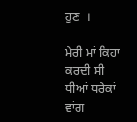ਹੁਣ  ।

ਮੇਰੀ ਮਾਂ ਕਿਹਾ ਕਰਦੀ ਸੀ ਧੀਆਂ ਧਰੇਕਾਂ ਵਾਂਗ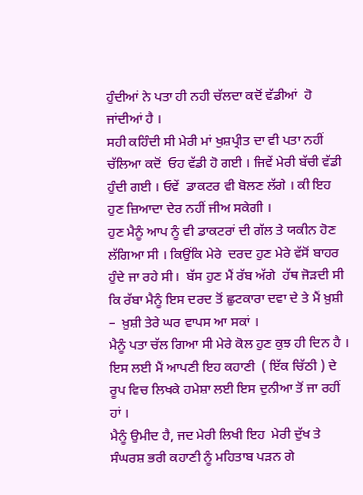ਹੁੰਦੀਆਂ ਨੇ ਪਤਾ ਹੀ ਨਹੀ ਚੱਲਦਾ ਕਦੋਂ ਵੱਡੀਆਂ  ਹੋ ਜਾਂਦੀਆਂ ਹੈ ।
ਸਹੀ ਕਹਿੰਦੀ ਸੀ ਮੇਰੀ ਮਾਂ ਖੁਸ਼ਪ੍ਰੀਤ ਦਾ ਵੀ ਪਤਾ ਨਹੀਂ ਚੱਲਿਆ ਕਦੋਂ  ਓਹ ਵੱਡੀ ਹੋ ਗਈ । ਜਿਵੇਂ ਮੇਰੀ ਬੱਚੀ ਵੱਡੀ ਹੁੰਦੀ ਗਈ । ਓਵੇਂ  ਡਾਕਟਰ ਵੀ ਬੋਲਣ ਲੱਗੇ । ਕੀ ਇਹ ਹੁਣ ਜ਼ਿਆਦਾ ਦੇਰ ਨਹੀਂ ਜੀਅ ਸਕੇਗੀ ।
ਹੁਣ ਮੈਨੂੰ ਆਪ ਨੂੰ ਵੀ ਡਾਕਟਰਾਂ ਦੀ ਗੱਲ ਤੇ ਯਕੀਨ ਹੋਣ ਲੱਗਿਆ ਸੀ । ਕਿਉਂਕਿ ਮੇਰੇ  ਦਰਦ ਹੁਣ ਮੇਰੇ ਵੱਸੋਂ ਬਾਹਰ ਹੁੰਦੇ ਜਾ ਰਹੇ ਸੀ।  ਬੱਸ ਹੁਣ ਮੈਂ ਰੱਬ ਅੱਗੇ  ਹੱਥ ਜੋੜਦੀ ਸੀ ਕਿ ਰੱਬਾ ਮੈਨੂੰ ਇਸ ਦਰਦ ਤੋਂ ਛੁਟਕਾਰਾ ਦਵਾ ਦੇ ਤੇ ਮੈਂ ਖ਼ੁਸ਼ੀ  –  ਖ਼ੁਸ਼ੀ ਤੇਰੇ ਘਰ ਵਾਪਸ ਆ ਸਕਾਂ ।
ਮੈਨੂੰ ਪਤਾ ਚੱਲ ਗਿਆ ਸੀ ਮੇਰੇ ਕੋਲ ਹੁਣ ਕੁਝ ਹੀ ਦਿਨ ਹੈ । ਇਸ ਲਈ ਮੈਂ ਆਪਣੀ ਇਹ ਕਹਾਣੀ  ( ਇੱਕ ਚਿੱਠੀ ) ਦੇ ਰੂਪ ਵਿਚ ਲਿਖਕੇ ਹਮੇਸ਼ਾ ਲਈ ਇਸ ਦੁਨੀਆ ਤੋਂ ਜਾ ਰਹੀਂ ਹਾਂ ।
ਮੈਨੂੰ ਉਮੀਦ ਹੈ, ਜਦ ਮੇਰੀ ਲਿਖੀ ਇਹ  ਮੇਰੀ ਦੁੱਖ ਤੇ ਸੰਘਰਸ਼ ਭਰੀ ਕਹਾਣੀ ਨੂੰ ਮਹਿਤਾਬ ਪੜਨ ਗੇ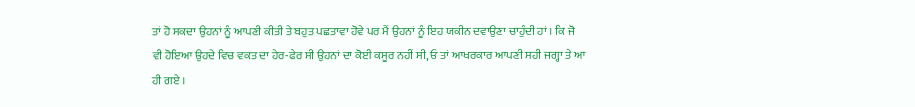ਤਾਂ ਹੋ ਸਕਦਾ ਉਹਨਾਂ ਨੂੰ ਆਪਣੀ ਕੀਤੀ ਤੇ ਬਹੁਤ ਪਛਤਾਵਾ ਹੋਵੇ ਪਰ ਮੈਂ ਉਹਨਾਂ ਨੂੰ ਇਹ ਯਕੀਨ ਦਵਾਉਣਾ ਚਾਹੁੰਦੀ ਹਾਂ । ਕਿ ਜੋ ਵੀ ਹੋਇਆ ਉਹਦੇ ਵਿਚ ਵਕਤ ਦਾ ਹੇਰ-ਫੇਰ ਸੀ ਉਹਨਾਂ ਦਾ ਕੋਈ ਕਸੂਰ ਨਹੀਂ ਸੀ, ਓ ਤਾਂ ਆਖਰਕਾਰ ਆਪਣੀ ਸਹੀ ਜਗ੍ਹਾ ਤੇ ਆ ਹੀ ਗਏ ।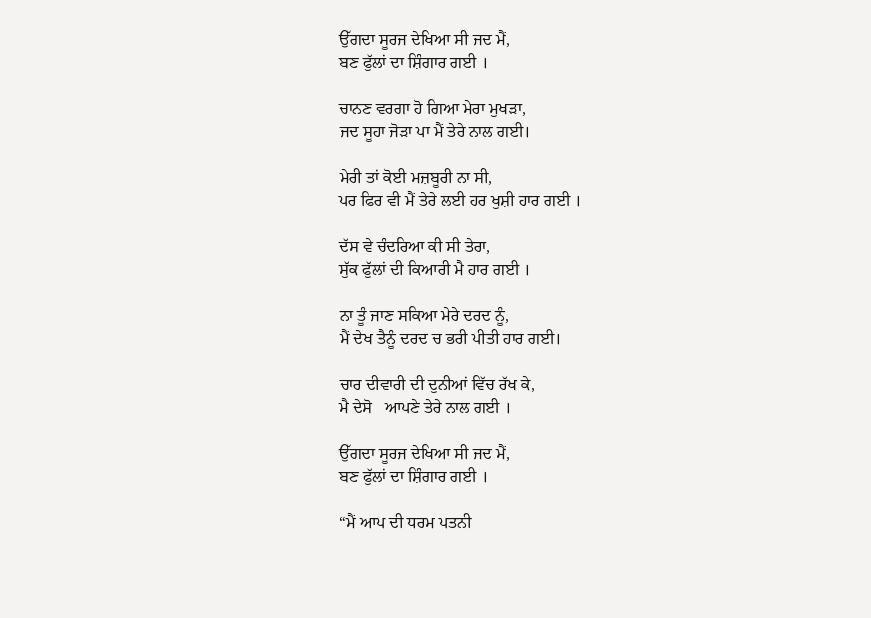ਉੱਗਦਾ ਸੂਰਜ ਦੇਖਿਆ ਸੀ ਜਦ ਮੈਂ,
ਬਣ ਫੁੱਲਾਂ ਦਾ ਸ਼ਿੰਗਾਰ ਗਈ ।

ਚਾਨਣ ਵਰਗਾ ਹੋ ਗਿਆ ਮੇਰਾ ਮੁਖੜਾ,
ਜਦ ਸੂਹਾ ਜੋੜਾ ਪਾ ਮੈਂ ਤੇਰੇ ਨਾਲ ਗਈ।

ਮੇਰੀ ਤਾਂ ਕੋਈ ਮਜ਼ਬੂਰੀ ਨਾ ਸੀ,
ਪਰ ਫਿਰ ਵੀ ਮੈਂ ਤੇਰੇ ਲਈ ਹਰ ਖੁਸ਼ੀ ਹਾਰ ਗਈ ।

ਦੱਸ ਵੇ ਚੰਦਰਿਆ ਕੀ ਸੀ ਤੇਰਾ,
ਸੁੱਕ ਫੁੱਲਾਂ ਦੀ ਕਿਆਰੀ ਮੈ ਹਾਰ ਗਈ ।

ਨਾ ਤੂੰ ਜਾਣ ਸਕਿਆ ਮੇਰੇ ਦਰਦ ਨੂੰ,
ਮੈਂ ਦੇਖ ਤੈਨੂੰ ਦਰਦ ਚ ਭਰੀ ਪੀਤੀ ਹਾਰ ਗਈ।

ਚਾਰ ਦੀਵਾਰੀ ਦੀ ਦੁਨੀਆਂ ਵਿੱਚ ਰੱਖ ਕੇ,
ਮੈ ਦੇਸੋ   ਆਪਣੇ ਤੇਰੇ ਨਾਲ ਗਈ ।

ਉੱਗਦਾ ਸੂਰਜ ਦੇਖਿਆ ਸੀ ਜਦ ਮੈਂ,
ਬਣ ਫੁੱਲਾਂ ਦਾ ਸ਼ਿੰਗਾਰ ਗਈ ।

“ਮੈਂ ਆਪ ਦੀ ਧਰਮ ਪਤਨੀ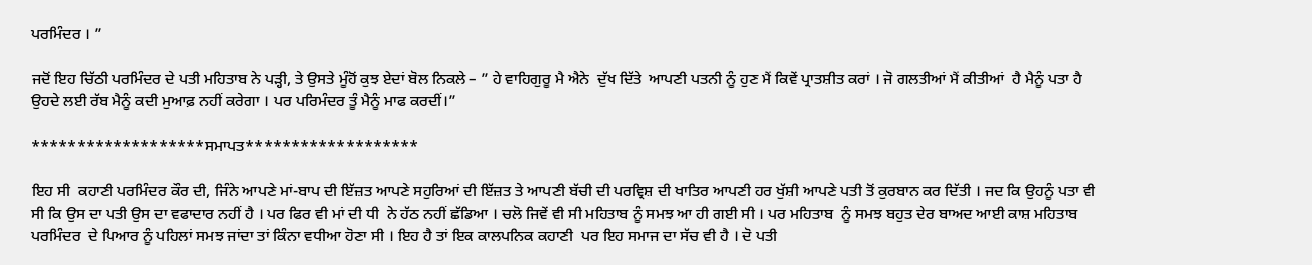ਪਰਮਿੰਦਰ । ”

ਜਦੋਂ ਇਹ ਚਿੱਠੀ ਪਰਮਿੰਦਰ ਦੇ ਪਤੀ ਮਹਿਤਾਬ ਨੇ ਪੜ੍ਹੀ, ਤੇ ਉਸਤੇ ਮੂੰਹੋਂ ਕੁਝ ਏਦਾਂ ਬੋਲ ਨਿਕਲੇ – ” ਹੇ ਵਾਹਿਗੁਰੂ ਮੈ ਐਨੇ  ਦੁੱਖ ਦਿੱਤੇ  ਆਪਣੀ ਪਤਨੀ ਨੂੰ ਹੁਣ ਮੈਂ ਕਿਵੇਂ ਪ੍ਰਾਤਸ਼ੀਤ ਕਰਾਂ । ਜੋ ਗਲਤੀਆਂ ਮੈਂ ਕੀਤੀਆਂ  ਹੈ ਮੈਨੂੰ ਪਤਾ ਹੈ ਉਹਦੇ ਲਈ ਰੱਬ ਮੈਨੂੰ ਕਦੀ ਮੁਆਫ਼ ਨਹੀਂ ਕਰੇਗਾ । ਪਰ ਪਰਿਮੰਦਰ ਤੂੰ ਮੈਨੂੰ ਮਾਫ ਕਰਦੀਂ।”

*******************ਸਮਾਪਤ*******************

ਇਹ ਸੀ  ਕਹਾਣੀ ਪਰਮਿੰਦਰ ਕੌਰ ਦੀ, ਜਿੰਨੇ ਆਪਣੇ ਮਾਂ-ਬਾਪ ਦੀ ਇੱਜ਼ਤ ਆਪਣੇ ਸਹੁਰਿਆਂ ਦੀ ਇੱਜ਼ਤ ਤੇ ਆਪਣੀ ਬੱਚੀ ਦੀ ਪਰਵ੍ਰਿਸ਼ ਦੀ ਖਾਤਿਰ ਆਪਣੀ ਹਰ ਖੁੱਸ਼ੀ ਆਪਣੇ ਪਤੀ ਤੋਂ ਕੁਰਬਾਨ ਕਰ ਦਿੱਤੀ । ਜਦ ਕਿ ਉਹਨੂੰ ਪਤਾ ਵੀ ਸੀ ਕਿ ਉਸ ਦਾ ਪਤੀ ਉਸ ਦਾ ਵਫਾਦਾਰ ਨਹੀਂ ਹੈ । ਪਰ ਫਿਰ ਵੀ ਮਾਂ ਦੀ ਧੀ  ਨੇ ਹੱਠ ਨਹੀਂ ਛੱਡਿਆ । ਚਲੋ ਜਿਵੇਂ ਵੀ ਸੀ ਮਹਿਤਾਬ ਨੂੰ ਸਮਝ ਆ ਹੀ ਗਈ ਸੀ । ਪਰ ਮਹਿਤਾਬ  ਨੂੰ ਸਮਝ ਬਹੁਤ ਦੇਰ ਬਾਅਦ ਆਈ ਕਾਸ਼ ਮਹਿਤਾਬ ਪਰਮਿੰਦਰ  ਦੇ ਪਿਆਰ ਨੂੰ ਪਹਿਲਾਂ ਸਮਝ ਜਾਂਦਾ ਤਾਂ ਕਿੰਨਾ ਵਧੀਆ ਹੋਣਾ ਸੀ । ਇਹ ਹੈ ਤਾਂ ਇਕ ਕਾਲਪਨਿਕ ਕਹਾਣੀ  ਪਰ ਇਹ ਸਮਾਜ ਦਾ ਸੱਚ ਵੀ ਹੈ । ਦੋ ਪਤੀ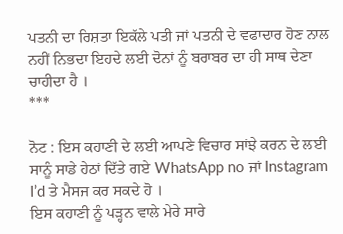ਪਤਨੀ ਦਾ ਰਿਸ਼ਤਾ ਇਕੱਲੇ ਪਤੀ ਜਾਂ ਪਤਨੀ ਦੇ ਵਫਾਦਾਰ ਹੋਣ ਨਾਲ ਨਹੀਂ ਨਿਭਦਾ ਇਹਦੇ ਲਈ ਦੋਨਾਂ ਨੂੰ ਬਰਾਬਰ ਦਾ ਹੀ ਸਾਥ ਦੇਣਾ ਚਾਹੀਦਾ ਹੈ ।
***

ਨੋਟ : ਇਸ ਕਹਾਣੀ ਦੇ ਲਈ ਆਪਣੇ ਵਿਚਾਰ ਸਾਂਝੇ ਕਰਨ ਦੇ ਲਈ
ਸਾਨੂੰ ਸਾਡੇ ਹੇਠਾਂ ਦਿੱਤੇ ਗਏ WhatsApp no ਜਾਂ Instagram I’d ਤੇ ਮੈਸਜ ਕਰ ਸਕਦੇ ਹੋ ।
ਇਸ ਕਹਾਣੀ ਨੂੰ ਪੜ੍ਹਨ ਵਾਲੇ ਮੇਰੇ ਸਾਰੇ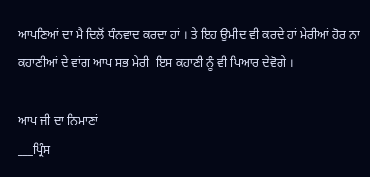ਆਪਣਿਆਂ ਦਾ ਮੈ ਦਿਲੋਂ ਧੰਨਵਾਦ ਕਰਦਾ ਹਾਂ । ਤੇ ਇਹ ਉਮੀਦ ਵੀ ਕਰਦੇ ਹਾਂ ਮੇਰੀਆਂ ਹੋਰ ਨਾ ਕਹਾਣੀਆਂ ਦੇ ਵਾਂਗ ਆਪ ਸਭ ਮੇਰੀ  ਇਸ ਕਹਾਣੀ ਨੂੰ ਵੀ ਪਿਆਰ ਦੇਵੋਗੇ ।

ਆਪ ਜੀ ਦਾ ਨਿਮਾਣਾਂ
___ਪ੍ਰਿੰਸ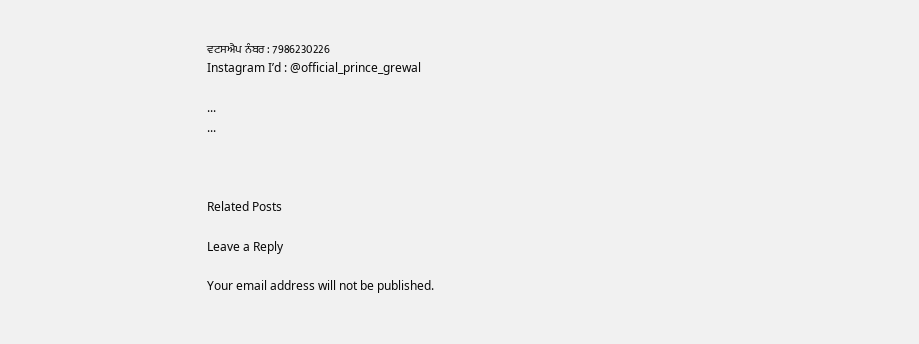ਵਟਸਐਪ ਨੰਬਰ : 7986230226
Instagram I’d : @official_prince_grewal

...
...



Related Posts

Leave a Reply

Your email address will not be published.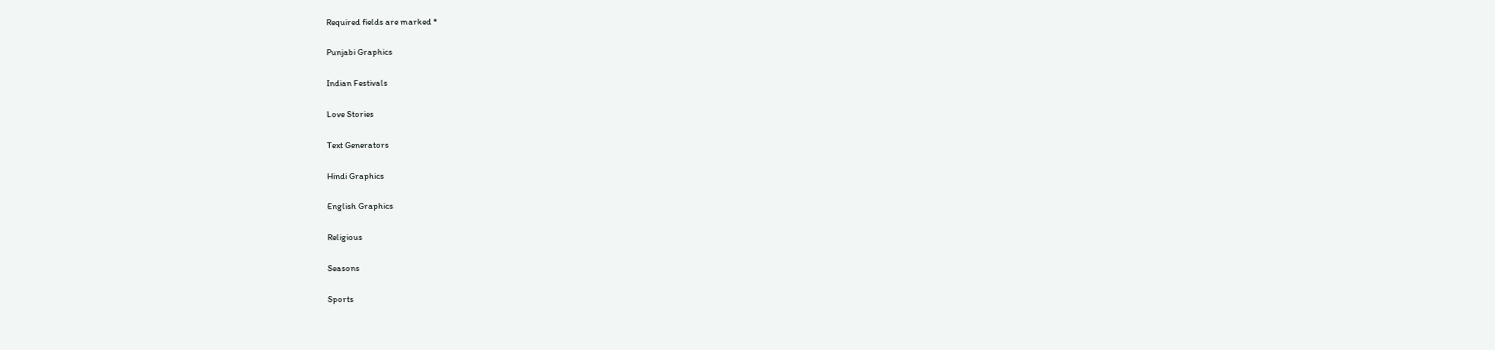Required fields are marked *

Punjabi Graphics

Indian Festivals

Love Stories

Text Generators

Hindi Graphics

English Graphics

Religious

Seasons

Sports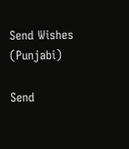Send Wishes (Punjabi)

Send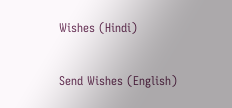Wishes (Hindi)

Send Wishes (English)